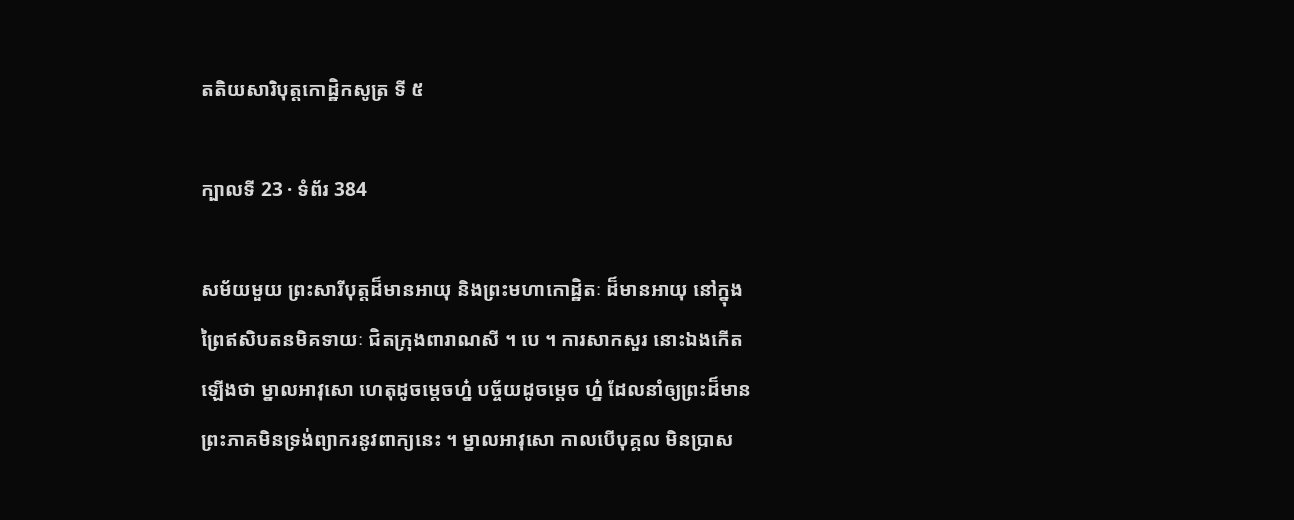តតិយសារិបុត្តកោដ្ឋិកសូត្រ ទី ៥

ក្បាលទី 23 · ទំព័រ 384

សម័យមួយ ព្រះសារីបុត្តដ៏មានអាយុ និងព្រះមហាកោដ្ឋិតៈ ដ៏មានអាយុ នៅក្នុងព្រៃឥសិបតនមិគទាយៈ ជិតក្រុងពារាណសី ។ បេ ។ ការសាកសួរ នោះឯងកើតឡើងថា ម្នាលអាវុសោ ហេតុដូចម្តេចហ្ន៎ បច្ច័យដូចម្តេច ហ្ន៎ ដែលនាំឲ្យព្រះដ៏មានព្រះភាគមិនទ្រង់ព្យាករនូវពាក្យនេះ ។ ម្នាលអាវុសោ កាលបើបុគ្គល មិនប្រាស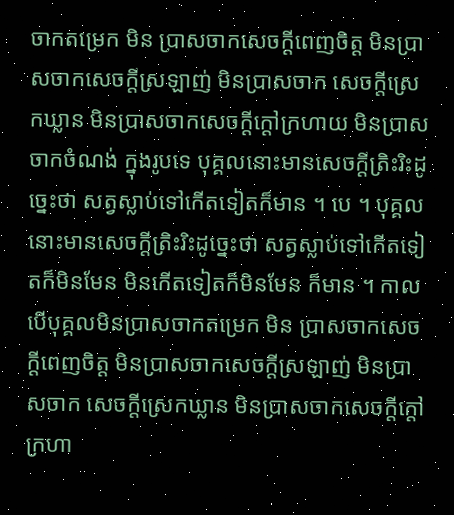ចាកតម្រេក មិន ប្រាសចាកសេចក្តីពេញចិត្ត មិនប្រាសចាកសេចក្តីស្រឡាញ់ មិនប្រាសចាក សេចក្តីស្រេកឃ្លាន មិនប្រាសចាកសេចក្តីក្តៅក្រហាយ មិនប្រាសចាកចំណង់ ក្នុងរូបទេ បុគ្គលនោះមានសេចក្តីត្រិះរិះដូច្នេះថា សត្វស្លាប់ទៅកើតទៀតក៏មាន ។ បេ ។ បុគ្គលនោះមានសេចក្តីត្រិះរិះដូច្នេះថា សត្វស្លាប់ទៅកើតទៀតក៏មិនមែន មិនកើតទៀតក៏មិនមែន ក៏មាន ។ កាលបើបុគ្គលមិនប្រាសចាកតម្រេក មិន ប្រាសចាកសេចក្តីពេញចិត្ត មិនប្រាសចាកសេចក្តីស្រឡាញ់ មិនប្រាសចាក សេចក្តីស្រេកឃ្លាន មិនប្រាសចាកសេចក្តីក្តៅក្រហា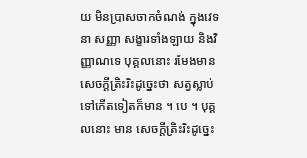យ មិនប្រាសចាកចំណង់ ក្នុងវេទនា សញ្ញា សង្ខារទាំងឡាយ និងវិញ្ញាណទេ បុគ្គលនោះ រមែងមាន សេចក្តីត្រិះរិះដូច្នេះថា សត្វស្លាប់ទៅកើតទៀតក៏មាន ។ បេ ។ បុគ្គលនោះ មាន សេចក្តីត្រិះរិះដូច្នេះ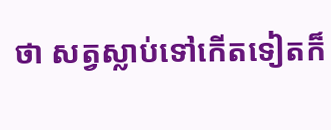ថា សត្វស្លាប់ទៅកើតទៀតក៏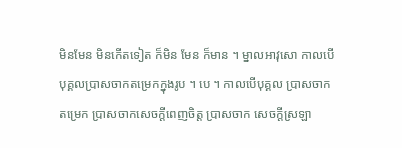មិនមែន មិនកើតទៀត ក៏មិន មែន ក៏មាន ។ ម្នាលអាវុសោ កាលបើបុគ្គលប្រាសចាកតម្រេកក្នុងរូប ។ បេ ។ កាលបើបុគ្គល ប្រាសចាកតម្រេក ប្រាសចាកសេចក្តីពេញចិត្ត ប្រាសចាក សេចក្តីស្រឡា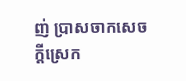ញ់ ប្រាសចាកសេចក្តីស្រេក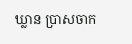ឃ្លាន ប្រាសចាក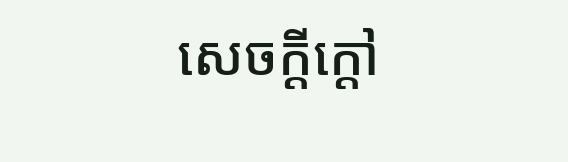សេចក្តីក្តៅ